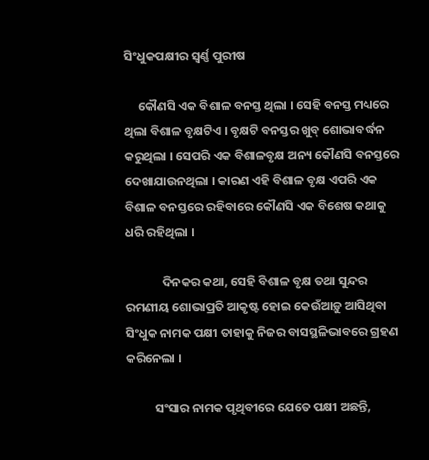ସିଂଧୁକପକ୍ଷୀର ସ୍ୱର୍ଣ୍ଣ ପୁରୀଷ

     କୌଣସି ଏକ ବିଶାଳ ବନସ୍ତ ଥିଲା । ସେହି ବନସ୍ତ ମଧ୍ୟରେ ଥିଲା ବିଶାଳ ବୃକ୍ଷଟିଏ । ବୃକ୍ଷଟି ବନସ୍ତର ଖୁବ୍ ଶୋଭାବର୍ଦ୍ଧନ କରୁଥିଲା । ସେପରି ଏକ ବିଶାଳବୃକ୍ଷ ଅନ୍ୟ କୌଣସି ବନସ୍ତରେ ଦେଖାଯାଉନଥିଲା । କାରଣ ଏହି ବିଶାଳ ବୃକ୍ଷ ଏପରି ଏକ ବିଶାଳ ବନସ୍ତରେ ରହିବାରେ କୌଣସି ଏକ ବିଶେଷ କଥାକୁ ଧରି ରହିଥିଲା ।

             ଦିନକର କଥା, ସେହି ବିଶାଳ ବୃକ୍ଷ ତଥା ସୁନ୍ଦର ରମଣୀୟ ଶୋଭାପ୍ରତି ଆକୃଷ୍ଟ ହୋଇ କେଉଁଆଡ଼ୁ ଆସିଥିବା ସିଂଧୁକ ନାମକ ପକ୍ଷୀ ତାହାକୁ ନିଜର ବାସସ୍ଥଳିଭାବରେ ଗ୍ରହଣ କରିନେଲା ।

          ସଂସାର ନାମକ ପୃଥିବୀରେ ଯେତେ ପକ୍ଷୀ ଅଛନ୍ତି,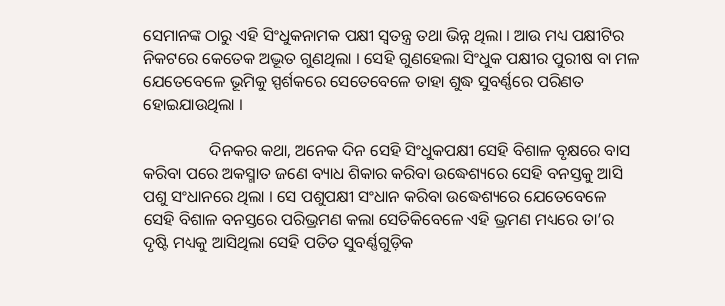ସେମାନଙ୍କ ଠାରୁ ଏହି ସିଂଧୁକନାମକ ପକ୍ଷୀ ସ୍ୱତନ୍ତ୍ର ତଥା ଭିନ୍ନ ଥିଲା । ଆଉ ମଧ୍ୟ ପକ୍ଷୀଟିର ନିକଟରେ କେତେକ ଅଦ୍ଭୂତ ଗୁଣଥିଲା । ସେହି ଗୁଣହେଲା ସିଂଧୁକ ପକ୍ଷୀର ପୁରୀଷ ବା ମଳ ଯେତେବେଳେ ଭୂମିକୁ ସ୍ପର୍ଶକରେ ସେତେବେଳେ ତାହା ଶୁଦ୍ଧ ସୁବର୍ଣ୍ଣରେ ପରିଣତ ହୋଇଯାଉଥିଲା ।

                ଦିନକର କଥା, ଅନେକ ଦିନ ସେହି ସିଂଧୁକପକ୍ଷୀ ସେହି ବିଶାଳ ବୃକ୍ଷରେ ବାସ କରିବା ପରେ ଅକସ୍ମାତ ଜଣେ ବ୍ୟାଧ ଶିକାର କରିବା ଉଦ୍ଧେଶ୍ୟରେ ସେହି ବନସ୍ତକୁ ଆସି ପଶୁ ସଂଧାନରେ ଥିଲା । ସେ ପଶୁପକ୍ଷୀ ସଂଧାନ କରିବା ଉଦ୍ଧେଶ୍ୟରେ ଯେତେବେଳେ ସେହି ବିଶାଳ ବନସ୍ତରେ ପରିଭ୍ରମଣ କଲା ସେତିକିବେଳେ ଏହି ଭ୍ରମଣ ମଧ୍ୟରେ ତା’ର ଦୃଷ୍ଟି ମଧ୍ୟକୁ ଆସିଥିଲା ସେହି ପତିତ ସୁବର୍ଣ୍ଣଗୁଡ଼ିକ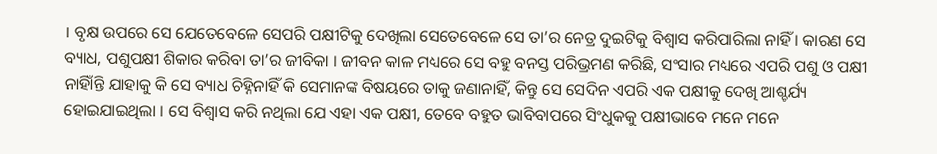। ବୃକ୍ଷ ଉପରେ ସେ ଯେତେବେଳେ ସେପରି ପକ୍ଷୀଟିକୁ ଦେଖିଲା ସେତେବେଳେ ସେ ତା’ର ନେତ୍ର ଦୁଇଟିକୁ ବିଶ୍ୱାସ କରିପାରିଲା ନାହିଁ । କାରଣ ସେ ବ୍ୟାଧ, ପଶୁପକ୍ଷୀ ଶିକାର କରିବା ତା’ର ଜୀବିକା । ଜୀବନ କାଳ ମଧ୍ୟରେ ସେ ବହୁ ବନସ୍ତ ପରିଭ୍ରମଣ କରିଛି, ସଂସାର ମଧ୍ୟରେ ଏପରି ପଶୁ ଓ ପକ୍ଷୀ ନାହିାଁନ୍ତି ଯାହାକୁ କି ସେ ବ୍ୟାଧ ଚିହ୍ନିନାହିଁ କି ସେମାନଙ୍କ ବିଷୟରେ ତାକୁ ଜଣାନାହିଁ, କିନ୍ତୁ ସେ ସେଦିନ ଏପରି ଏକ ପକ୍ଷୀକୁ ଦେଖି ଆଶ୍ଚର୍ଯ୍ୟ ହୋଇଯାଇଥିଲା । ସେ ବିଶ୍ୱାସ କରି ନଥିଲା ଯେ ଏହା ଏକ ପକ୍ଷୀ, ତେବେ ବହୁତ ଭାବିବାପରେ ସିଂଧୁକକୁ ପକ୍ଷୀଭାବେ ମନେ ମନେ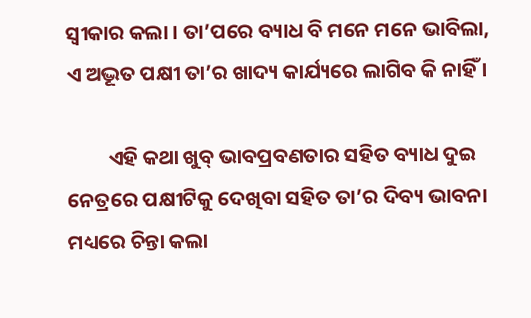ସ୍ୱୀକାର କଲା । ତା’ପରେ ବ୍ୟାଧ ବି ମନେ ମନେ ଭାବିଲା, ଏ ଅଦ୍ଭୂତ ପକ୍ଷୀ ତା’ର ଖାଦ୍ୟ କାର୍ଯ୍ୟରେ ଲାଗିବ କି ନାହିଁ ।

         ଏହି କଥା ଖୁବ୍ ଭାବପ୍ରବଣତାର ସହିତ ବ୍ୟାଧ ଦୁଇ ନେତ୍ରରେ ପକ୍ଷୀଟିକୁ ଦେଖିବା ସହିତ ତା’ର ଦିବ୍ୟ ଭାବନା ମଧ୍ୟରେ ଚିନ୍ତା କଲା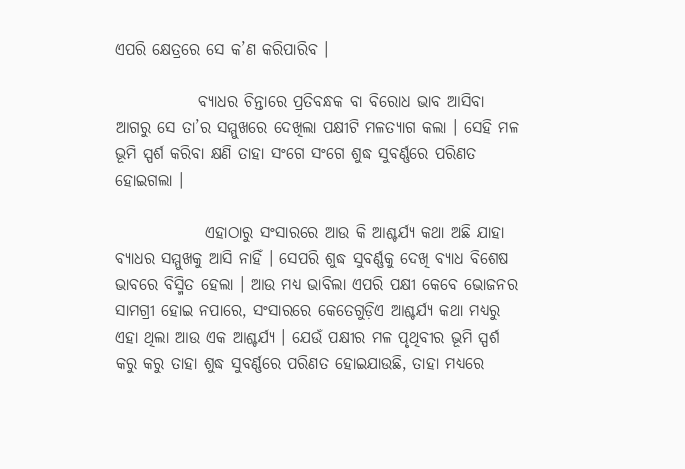ଏପରି କ୍ଷେତ୍ରରେ ସେ କ’ଣ କରିପାରିବ ।

             ବ୍ୟାଧର ଚିନ୍ତାରେ ପ୍ରତିବନ୍ଧକ ବା ବିରୋଧ ଭାବ ଆସିବା ଆଗରୁ ସେ ତା’ର ସମ୍ମୁଖରେ ଦେଖିଲା ପକ୍ଷୀଟି ମଳତ୍ୟାଗ କଲା । ସେହି ମଳ ଭୂମି ସ୍ପର୍ଶ କରିବା କ୍ଷଣି ତାହା ସଂଗେ ସଂଗେ ଶୁଦ୍ଧ ସୁବର୍ଣ୍ଣରେ ପରିଣତ ହୋଇଗଲା ।

              ଏହାଠାରୁ ସଂସାରରେ ଆଉ କି ଆଶ୍ଚର୍ଯ୍ୟ କଥା ଅଛି ଯାହା ବ୍ୟାଧର ସମ୍ମୁଖକୁ ଆସି ନାହିଁ । ସେପରି ଶୁଦ୍ଧ ସୁବର୍ଣ୍ଣକୁ ଦେଖି ବ୍ୟାଧ ବିଶେଷ ଭାବରେ ବିସ୍ମିତ ହେଲା । ଆଉ ମଧ୍ୟ ଭାବିଲା ଏପରି ପକ୍ଷୀ କେବେ ଭୋଜନର ସାମଗ୍ରୀ ହୋଇ ନପାରେ, ସଂସାରରେ କେତେଗୁଡ଼ିଏ ଆଶ୍ଚର୍ଯ୍ୟ କଥା ମଧ୍ୟରୁ ଏହା ଥିଲା ଆଉ ଏକ ଆଶ୍ଚର୍ଯ୍ୟ । ଯେଉଁ ପକ୍ଷୀର ମଳ ପୃଥିବୀର ଭୂମି ସ୍ପର୍ଶ କରୁ କରୁ ତାହା ଶୁଦ୍ଧ ସୁବର୍ଣ୍ଣରେ ପରିଣତ ହୋଇଯାଉଛି, ତାହା ମଧ୍ୟରେ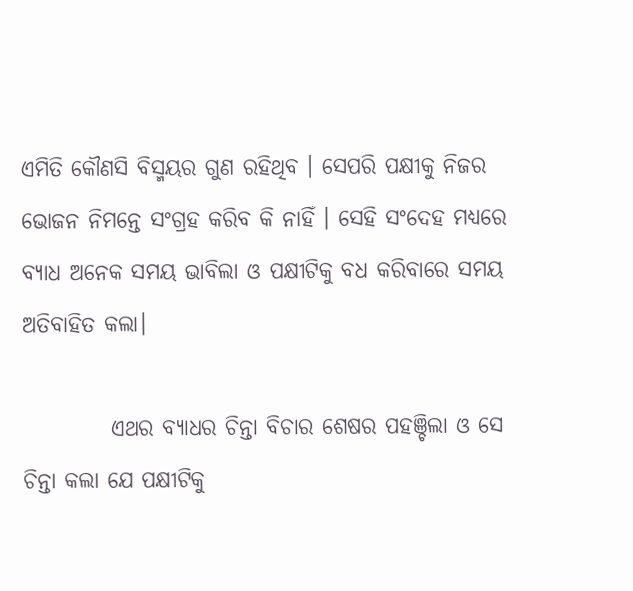ଏମିତି କୌଣସି ବିସ୍ମୟର ଗୁଣ ରହିଥିବ । ସେପରି ପକ୍ଷୀକୁ ନିଜର ଭୋଜନ ନିମନ୍ତେ ସଂଗ୍ରହ କରିବ କି ନାହିଁ । ସେହି ସଂଦେହ ମଧ୍ୟରେ ବ୍ୟାଧ ଅନେକ ସମୟ ଭାବିଲା ଓ ପକ୍ଷୀଟିକୁ ବଧ କରିବାରେ ସମୟ ଅତିବାହିତ କଲା।

          ଏଥର ବ୍ୟାଧର ଚିନ୍ତା ବିଚାର ଶେଷର ପହଞ୍ଚିଲା ଓ ସେ ଚିନ୍ତା କଲା ଯେ ପକ୍ଷୀଟିକୁ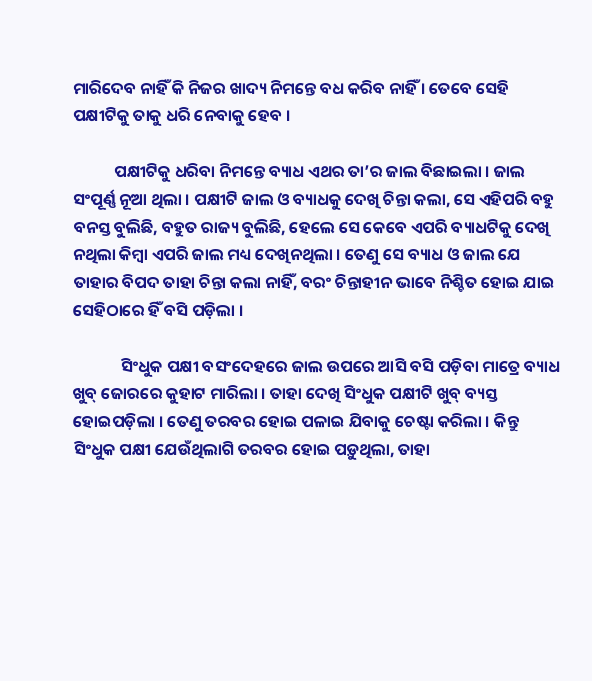ମାରିଦେବ ନାହିଁ କି ନିଜର ଖାଦ୍ୟ ନିମନ୍ତେ ବଧ କରିବ ନାହିଁ । ତେବେ ସେହି ପକ୍ଷୀଟିକୁ ତାକୁ ଧରି ନେବାକୁ ହେବ ।

           ପକ୍ଷୀଟିକୁ ଧରିବା ନିମନ୍ତେ ବ୍ୟାଧ ଏଥର ତା’ର ଜାଲ ବିଛାଇଲା । ଜାଲ ସଂପୂର୍ଣ୍ଣ ନୂଆ ଥିଲା । ପକ୍ଷୀଟି ଜାଲ ଓ ବ୍ୟାଧକୁ ଦେଖି ଚିନ୍ତା କଲା, ସେ ଏହିପରି ବହୁ ବନସ୍ତ ବୁଲିଛି, ବହୁତ ରାଜ୍ୟ ବୁଲିଛି, ହେଲେ ସେ କେବେ ଏପରି ବ୍ୟାଧଟିକୁ ଦେଖି ନଥିଲା କିମ୍ବା ଏପରି ଜାଲ ମଧ୍ୟ ଦେଖିନଥିଲା । ତେଣୁ ସେ ବ୍ୟାଧ ଓ ଜାଲ ଯେ ତାହାର ବିପଦ ତାହା ଚିନ୍ତା କଲା ନାହିଁ, ବରଂ ଚିନ୍ତାହୀନ ଭାବେ ନିଶ୍ଚିତ ହୋଇ ଯାଇ ସେହିଠାରେ ହିଁ ବସି ପଡ଼ିଲା ।

             ସିଂଧୁକ ପକ୍ଷୀ ବସଂଦେହରେ ଜାଲ ଉପରେ ଆସି ବସି ପଡ଼ିବା ମାତ୍ରେ ବ୍ୟାଧ ଖୁବ୍ ଜୋରରେ କୁହାଟ ମାରିଲା । ତାହା ଦେଖି ସିଂଧୁକ ପକ୍ଷୀଟି ଖୁବ୍ ବ୍ୟସ୍ତ ହୋଇପଡ଼ିଲା । ତେଣୁ ତରବର ହୋଇ ପଳାଇ ଯିବାକୁ ଚେଷ୍ଟା କରିଲା । କିନ୍ତୁ ସିଂଧୁକ ପକ୍ଷୀ ଯେଉଁଥିଲାଗି ତରବର ହୋଇ ପଡ଼ୁଥିଲା, ତାହା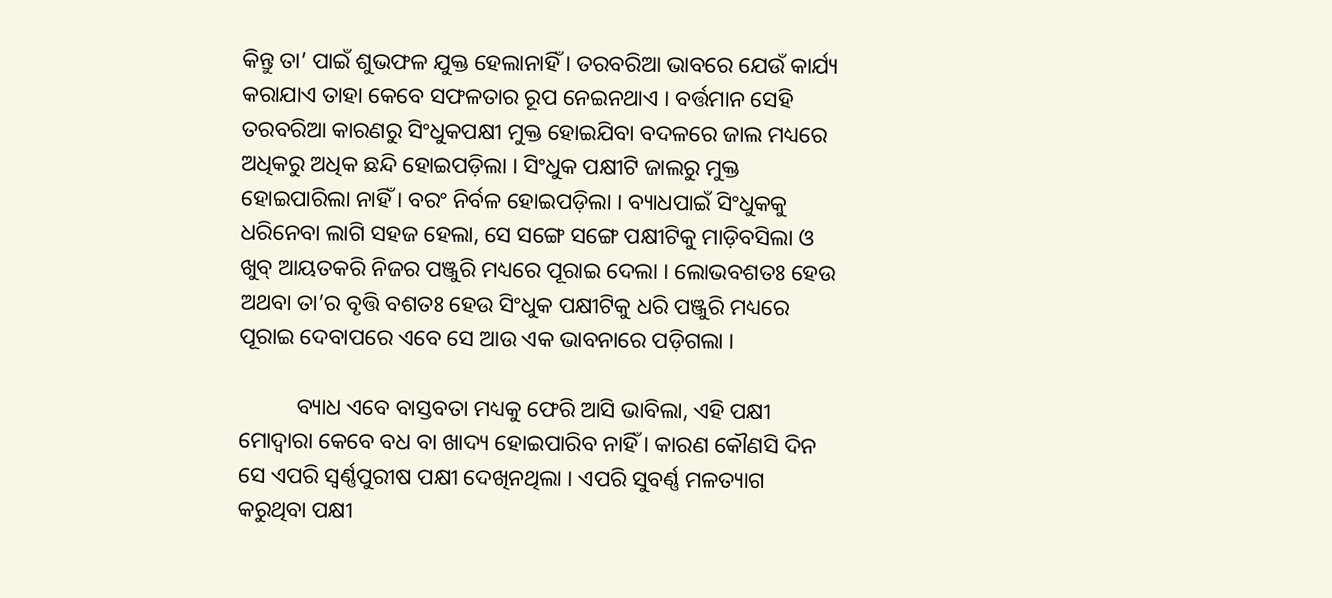କିନ୍ତୁ ତା’ ପାଇଁ ଶୁଭଫଳ ଯୁକ୍ତ ହେଲାନାହିଁ । ତରବରିଆ ଭାବରେ ଯେଉଁ କାର୍ଯ୍ୟ କରାଯାଏ ତାହା କେବେ ସଫଳତାର ରୂପ ନେଇନଥାଏ । ବର୍ତ୍ତମାନ ସେହି ତରବରିଆ କାରଣରୁ ସିଂଧୁକପକ୍ଷୀ ମୁକ୍ତ ହୋଇଯିବା ବଦଳରେ ଜାଲ ମଧ୍ୟରେ ଅଧିକରୁ ଅଧିକ ଛନ୍ଦି ହୋଇପଡ଼ିଲା । ସିଂଧୁକ ପକ୍ଷୀଟି ଜାଲରୁ ମୁକ୍ତ ହୋଇପାରିଲା ନାହିଁ । ବରଂ ନିର୍ବଳ ହୋଇପଡ଼ିଲା । ବ୍ୟାଧପାଇଁ ସିଂଧୁକକୁ ଧରିନେବା ଲାଗି ସହଜ ହେଲା, ସେ ସଙ୍ଗେ ସଙ୍ଗେ ପକ୍ଷୀଟିକୁ ମାଡ଼ିବସିଲା ଓ ଖୁବ୍ ଆୟତକରି ନିଜର ପଞ୍ଜୁରି ମଧ୍ୟରେ ପୂରାଇ ଦେଲା । ଲୋଭବଶତଃ ହେଉ ଅଥବା ତା’ର ବୃତ୍ତି ବଶତଃ ହେଉ ସିଂଧୁକ ପକ୍ଷୀଟିକୁ ଧରି ପଞ୍ଜୁରି ମଧ୍ୟରେ ପୂରାଇ ଦେବାପରେ ଏବେ ସେ ଆଉ ଏକ ଭାବନାରେ ପଡ଼ିଗଲା ।

          ବ୍ୟାଧ ଏବେ ବାସ୍ତବତା ମଧ୍ୟକୁ ଫେରି ଆସି ଭାବିଲା, ଏହି ପକ୍ଷୀ ମୋଦ୍ୱାରା କେବେ ବଧ ବା ଖାଦ୍ୟ ହୋଇପାରିବ ନାହିଁ । କାରଣ କୌଣସି ଦିନ ସେ ଏପରି ସ୍ୱର୍ଣ୍ଣପୁରୀଷ ପକ୍ଷୀ ଦେଖିନଥିଲା । ଏପରି ସୁବର୍ଣ୍ଣ ମଳତ୍ୟାଗ କରୁଥିବା ପକ୍ଷୀ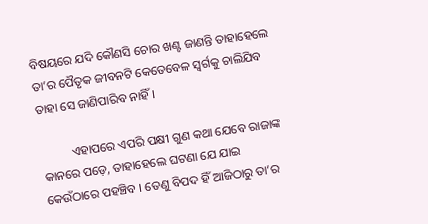ବିଷୟରେ ଯଦି କୌଣସି ଚୋର ଖଣ୍ଟ ଜାଣନ୍ତି ତାହାହେଲେ ତା’ର ପୈତୃକ ଜୀବନଟି କେତେବେଳ ସ୍ୱର୍ଗକୁ ଚାଲିଯିବ ତାହା ସେ ଜାଣିପାରିବ ନାହିଁ ।

          ଏହାପରେ ଏପରି ପକ୍ଷୀ ଗୁଣ କଥା ଯେବେ ରାଜାଙ୍କ କାନରେ ପଡ଼େ, ତାହାହେଲେ ଘଟଣା ଯେ ଯାଇ କେଉଁଠାରେ ପହଞ୍ଚିବ । ତେଣୁ ବିପଦ ହିଁ ଆଜିଠାରୁ ତା’ର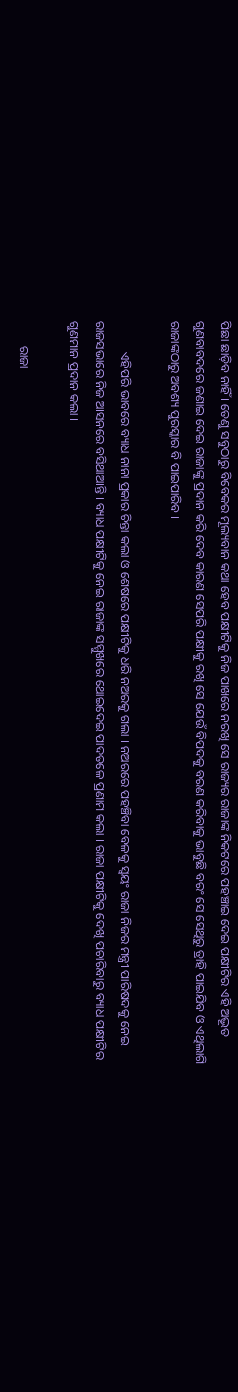ପିଛା ଛାଡ଼ିବ ନାହିଁ । ତେଣୁ ସବୁଠାରୁ ବିବେକର ମୂଲ୍ୟବାନ କଥା ହେବ ପକ୍ଷୀଟିକୁ ନିଜ ପାଖରେ ନରଖି ସେ ରାଜ୍ୟର ରାଜାଙ୍କ ନିକଟରେ ପହଞ୍ଚାଇ ଦେଇ ପକ୍ଷୀଟିର ଏହି ଅଦ୍ଭୂତ ଗୁଣବାବଦରେ ଜଣାଇ ଦେଇ ରାଜାଙ୍କୁ ପ୍ରଦାନ କରି ଦେବ କାରଣ ସେପରି ପକ୍ଷୀକୁ ରଖି ସେ ଯେଉଁ ବିପଦକୁ ବରଣ କରିବାକୁ ଭାବୁଛି ବରଂ ସେ ସେଥିରୁ ତ୍ରାହି ପାଇଯିବ ଓ ଏଥିଲାଗି ରାଜାଙ୍କଠାରୁ ଅବଶ୍ୟ ପୁରସ୍କାର ବି ପାଇପାରିବ ।

          ଏହିପରି ଭାବରେ ବ୍ୟାଧ ନାନା ପ୍ରକାର ଚିନ୍ତା କଲା ଓ ଶେଷରେ ପକ୍ଷୀଟିକୁ ଧରି ନଅରକୁ ଗଲା । ନଅରରେ ପହଞ୍ଚିବା ବେଳକୁ ସ୍ୱୟଂ ରାଜା ନିଜର ମନ୍ତ୍ରୀ ପାରିଷଦକୁ ନେଇ ରାଜସଭାରେ ନିଜ ଆସନରେ ବସିଥାଆନ୍ତି । ବ୍ୟାଧ ପକ୍ଷୀଟିକୁ ନେଇ ରାଜାଙ୍କ ସମ୍ମୁଖରେ ଥୋଇଦେଇ ପାଦତଳେ ପ୍ରଣାମ କଲା । ରାଜା ପକ୍ଷୀଟିକୁ ଦେଖି ପଚାରିବାରୁ ବ୍ୟାଧ ପକ୍ଷୀଟିର ଗୁଣମାନ ପ୍ରଦାନ କଲା ।

        ରାଜା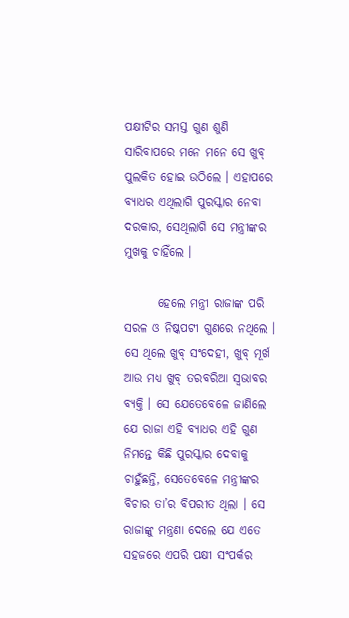ପକ୍ଷୀଟିର ସମସ୍ତ ଗୁଣ ଶୁଣି ସାରିବାପରେ ମନେ ମନେ ସେ ଖୁବ୍ ପୁଲକିତ ହୋଇ ଉଠିଲେ । ଏହାପରେ ବ୍ୟାଧର ଏଥିଲାଗି ପୁରସ୍କାର ନେବା ଦରକାର, ସେଥିଲାଗି ସେ ମନ୍ତ୍ରୀଙ୍କର ମୁଖକୁ ଚାହିଁଲେ ।

       ହେଲେ ମନ୍ତ୍ରୀ ରାଜାଙ୍କ ପରି ସରଳ ଓ ନିଷ୍କପଟୀ ଗୁଣରେ ନଥିଲେ । ସେ ଥିଲେ ଖୁବ୍ ସଂଦେହୀ, ଖୁବ୍ ମୂର୍ଖ ଆଉ ମଧ୍ୟ ଖୁବ୍ ତରବରିଆ ସ୍ୱଭାବର ବ୍ୟକ୍ତି । ସେ ଯେତେବେଳେ ଜାଣିଲେ ଯେ ରାଜା ଏହି ବ୍ୟାଧର ଏହି ଗୁଣ ନିମନ୍ତେ କିଛି ପୁରସ୍କାର ଦେବାକୁ ଚାହୁଁଛନ୍ତି, ସେତେବେଳେ ମନ୍ତ୍ରୀଙ୍କର ବିଚାର ତା’ର ବିପରୀତ ଥିଲା । ସେ ରାଜାଙ୍କୁ ମନ୍ତ୍ରଣା ଦେଲେ ଯେ ଏତେ ସହଜରେ ଏପରି ପକ୍ଷୀ ସଂପର୍କର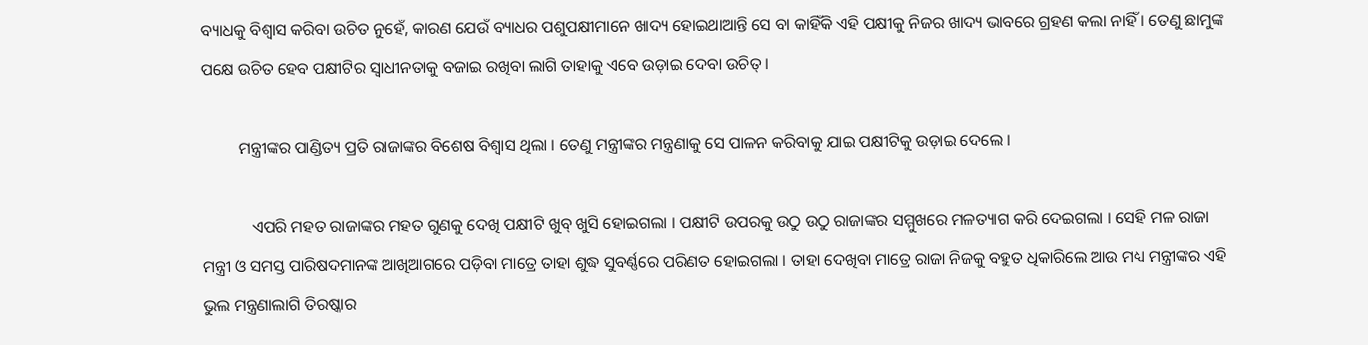ବ୍ୟାଧକୁ ବିଶ୍ୱାସ କରିବା ଉଚିତ ନୁହେଁ, କାରଣ ଯେଉଁ ବ୍ୟାଧର ପଶୁପକ୍ଷୀମାନେ ଖାଦ୍ୟ ହୋଇଥାଆନ୍ତି ସେ ବା କାହିଁକି ଏହି ପକ୍ଷୀକୁ ନିଜର ଖାଦ୍ୟ ଭାବରେ ଗ୍ରହଣ କଲା ନାହିଁ । ତେଣୁ ଛାମୁଙ୍କ ପକ୍ଷେ ଉଚିତ ହେବ ପକ୍ଷୀଟିର ସ୍ୱାଧୀନତାକୁ ବଜାଇ ରଖିବା ଲାଗି ତାହାକୁ ଏବେ ଉଡ଼ାଇ ଦେବା ଉଚିତ୍ ।

         ମନ୍ତ୍ରୀଙ୍କର ପାଣ୍ଡିତ୍ୟ ପ୍ରତି ରାଜାଙ୍କର ବିଶେଷ ବିଶ୍ୱାସ ଥିଲା । ତେଣୁ ମନ୍ତ୍ରୀଙ୍କର ମନ୍ତ୍ରଣାକୁ ସେ ପାଳନ କରିବାକୁ ଯାଇ ପକ୍ଷୀଟିକୁ ଉଡ଼ାଇ ଦେଲେ ।

            ଏପରି ମହତ ରାଜାଙ୍କର ମହତ ଗୁଣକୁ ଦେଖି ପକ୍ଷୀଟି ଖୁବ୍ ଖୁସି ହୋଇଗଲା । ପକ୍ଷୀଟି ଉପରକୁ ଉଠୁ ଉଠୁ ରାଜାଙ୍କର ସମ୍ମୁଖରେ ମଳତ୍ୟାଗ କରି ଦେଇଗଲା । ସେହି ମଳ ରାଜା ମନ୍ତ୍ରୀ ଓ ସମସ୍ତ ପାରିଷଦମାନଙ୍କ ଆଖିଆଗରେ ପଡ଼ିବା ମାତ୍ରେ ତାହା ଶୁଦ୍ଧ ସୁବର୍ଣ୍ଣରେ ପରିଣତ ହୋଇଗଲା । ତାହା ଦେଖିବା ମାତ୍ରେ ରାଜା ନିଜକୁ ବହୁତ ଧିକାରିଲେ ଆଉ ମଧ୍ୟ ମନ୍ତ୍ରୀଙ୍କର ଏହି ଭୁଲ ମନ୍ତ୍ରଣାଲାଗି ତିରଷ୍କାର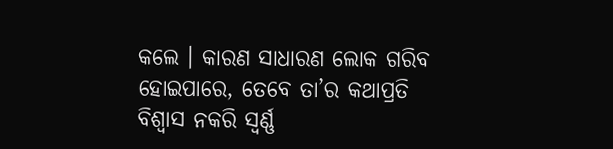କଲେ । କାରଣ ସାଧାରଣ ଲୋକ ଗରିବ ହୋଇପାରେ, ତେବେ ତା’ର କଥାପ୍ରତି ବିଶ୍ୱାସ ନକରି ସ୍ୱର୍ଣ୍ଣ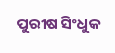ପୁରୀଷ ସିଂଧୁକ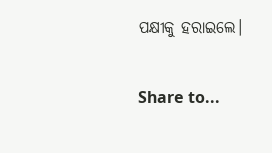ପକ୍ଷୀକୁ ହରାଇଲେ।

Share to...